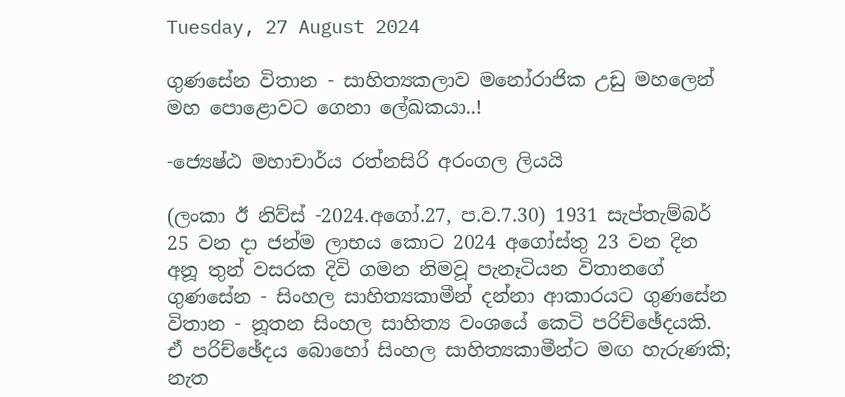Tuesday, 27 August 2024

ගුණසේන විතාන - සාහිත්‍යකලාව මනෝරාජික උඩු මහලෙන් මහ පොළොවට ගෙනා ලේඛකයා..!

-ජ්‍යෙෂ්ඨ මහාචාර්ය රත්නසිරි අරංගල ලියයි

(ලංකා ඊ නිව්ස් -2024.අ‍ගෝ.27, ප.ව.7.30) 1931 සැප්තැම්බර් 25 වන දා ජන්ම ලාභය කොට 2024 අගෝස්තු 23 වන දින අනූ තුන් වසරක දිවි ගමන නිමවූ පැනෑටියන විතානගේ ගුණසේන - සිංහල සාහිත්‍යකාමීන් දන්නා ආකාරයට ගුණසේන විතාන - නූතන සිංහල සාහිත්‍ය වංශයේ කෙටි පරිච්ඡේදයකි. ඒ පරිච්ඡේදය බොහෝ සිංහල සාහිත්‍යකාමීන්ට මඟ හැරුණකි; නැත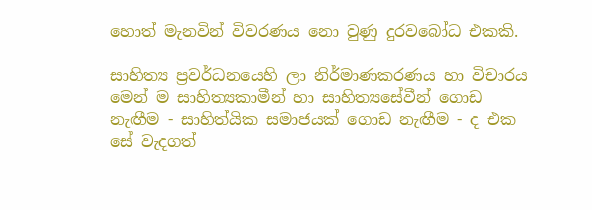හොත් මැනවින් විවරණය නො වුණු දුරවබෝධ එකකි.

සාහිත්‍ය ප්‍රවර්ධනයෙහි ලා නිර්මාණකරණය හා විචාරය මෙන් ම සාහිත්‍යකාමීන් හා සාහිත්‍යසේවීන් ගොඩ නැඟීම - සාහිත්යික සමාජයක් ගොඩ නැඟීම - ද එක සේ වැදගත්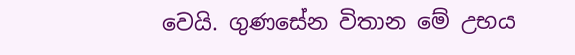වෙයි. ගුණසේන විතාන මේ උභය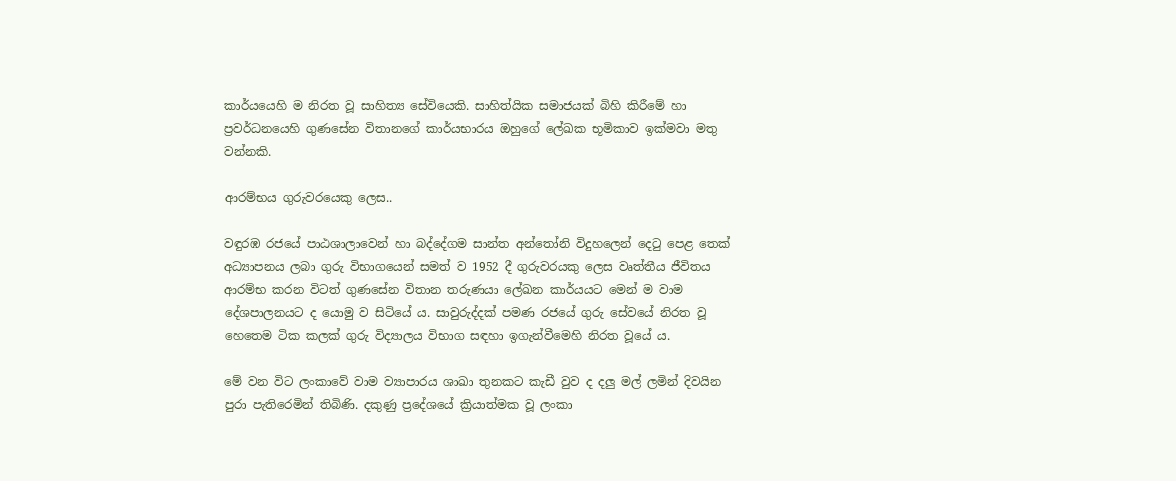කාර්යයෙහි ම නිරත වූ සාහිත්‍ය සේවියෙකි. සාහිත්යික සමාජයක් බිහි කිරීමේ හා ප්‍රවර්ධනයෙහි ගුණසේන විතානගේ කාර්යභාරය ඔහුගේ ලේඛක භූමිකාව ඉක්මවා මතු වන්නකි.

ආරම්භය ගුරුවරයෙකු ලෙස..

වඳුරඹ රජයේ පාඨශාලාවෙන් හා බද්දේගම සාන්ත අන්තෝනි විදුහලෙන් දෙටු පෙළ තෙක් අධ්‍යාපනය ලබා ගුරු විභාගයෙන් සමත් ව 1952 දී ගුරුවරයකු ලෙස වෘත්තීය ජීවිතය ආරම්භ කරන විටත් ගුණසේන විතාන තරුණයා ලේඛන කාර්යයට මෙන් ම වාම දේශපාලනයට ද යොමු ව සිටියේ ය. සාවුරුද්දක් පමණ රජයේ ගුරු සේවයේ නිරත වූ හෙතෙම ටික කලක් ගුරු විද්‍යාලය විභාග සඳහා ඉගැන්වීමෙහි නිරත වූයේ ය.

මේ වන විට ලංකාවේ වාම ව්‍යාපාරය ශාඛා තුනකට කැඩී වුව ද දලු මල් ලමින් දිවයින පුරා පැතිරෙමින් තිබිණි. දකුණු ප්‍රදේශයේ ක්‍රියාත්මක වූ ලංකා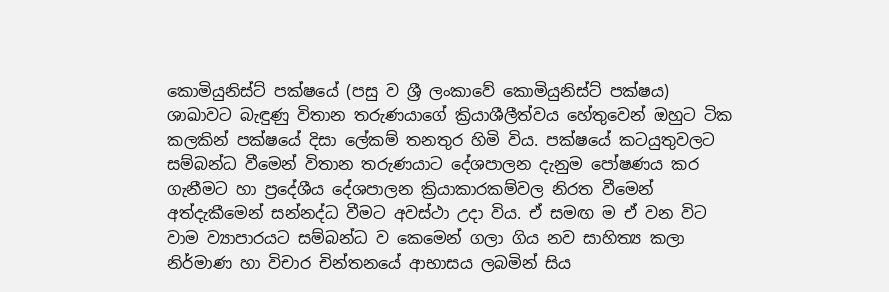කොමියුනිස්ට් පක්ෂයේ (පසු ව ශ්‍රී ලංකාවේ කොමියුනිස්ට් පක්ෂය) ශාඛාවට බැඳුණු විතාන තරුණයාගේ ක්‍රියාශීලීත්වය හේතුවෙන් ඔහුට ටික කලකින් පක්ෂයේ දිසා ලේකම් තනතුර හිමි විය. පක්ෂයේ කටයුතුවලට සම්බන්ධ වීමෙන් විතාන තරුණයාට දේශපාලන දැනුම පෝෂණය කර ගැනීමට හා ප්‍රදේශීය දේශපාලන ක්‍රියාකාරකම්වල නිරත වීමෙන් අත්දැකීමෙන් සන්නද්ධ වීමට අවස්ථා උදා විය. ඒ සමඟ ම ඒ වන විට වාම ව්‍යාපාරයට සම්බන්ධ ව කෙමෙන් ගලා ගිය නව සාහිත්‍ය කලා නිර්මාණ හා විචාර චින්තනයේ ආභාසය ලබමින් සිය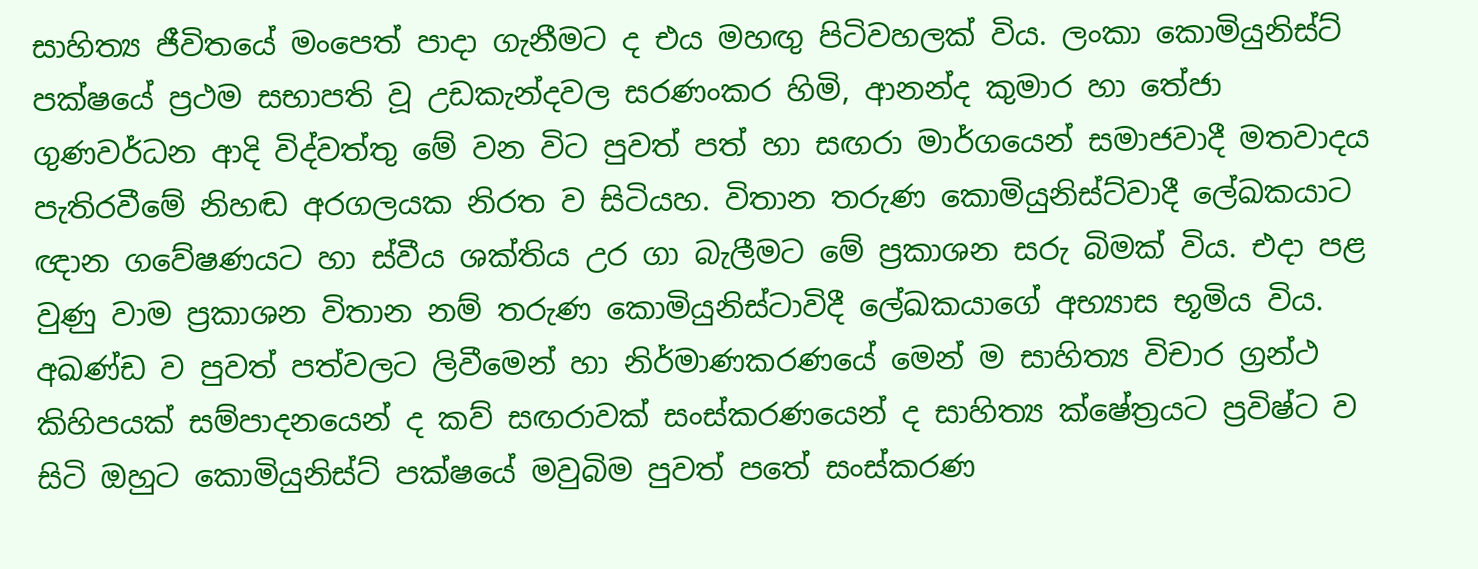සාහිත්‍ය ජීවිතයේ මංපෙත් පාදා ගැනීමට ද එය මහඟු පිටිවහලක් විය. ලංකා කොමියුනිස්ට් පක්ෂයේ ප්‍රථම සභාපති වූ උඩකැන්දවල සරණංකර හිමි, ආනන්ද කුමාර හා තේජා ගුණවර්ධන ආදි විද්වත්තු මේ වන විට පුවත් පත් හා සඟරා මාර්ගයෙන් සමාජවාදී මතවාදය පැතිරවීමේ නිහඬ අරගලයක නිරත ව සිටියහ. විතාන තරුණ කොමියුනිස්ට්වාදී ලේඛකයාට ඥාන ගවේෂණයට හා ස්වීය ශක්තිය උර ගා බැලීමට මේ ප්‍රකාශන සරු බිමක් විය. එදා පළ වුණු වාම ප්‍රකාශන විතාන නම් තරුණ කොමියුනිස්ටාවිදී ලේඛකයාගේ අභ්‍යාස භූමිය විය. අඛණ්ඩ ව පුවත් පත්වලට ලිවීමෙන් හා නිර්මාණකරණයේ මෙන් ම සාහිත්‍ය විචාර ග්‍රන්ථ කිහිපයක් සම්පාදනයෙන් ද කව් සඟරාවක් සංස්කරණයෙන් ද සාහිත්‍ය ක්ෂේත්‍රයට ප්‍රවිෂ්ට ව සිටි ඔහුට කොමියුනිස්ට් පක්ෂයේ මවුබිම පුවත් පතේ සංස්කරණ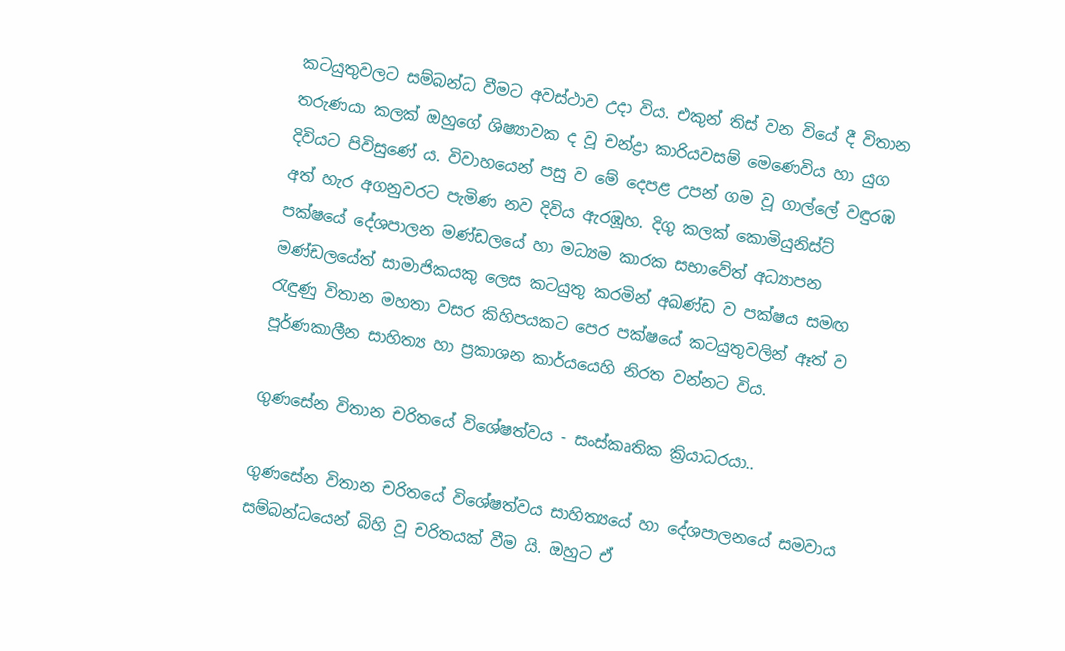කටයුතුවලට සම්බන්ධ වීමට අවස්ථාව උදා විය. එකුන් තිස් වන වියේ දී විතාන තරුණයා කලක් ඔහුගේ ශිෂ්‍යාවක ද වූ චන්ද්‍රා කාරියවසම් මෙණෙවිය හා යුග දිවියට පිවිසුණේ ය. විවාහයෙන් පසු ව මේ දෙපළ උපන් ගම වූ ගාල්ලේ වඳුරඹ අත් හැර අගනුවරට පැමිණ නව දිවිය ඇරඹූහ. දිගු කලක් කොමියුනිස්ට් පක්ෂයේ දේශපාලන මණ්ඩලයේ හා මධ්‍යම කාරක සභාවේත් අධ්‍යාපන මණ්ඩලයේත් සාමාජිකයකු ලෙස කටයුතු කරමින් අඛණ්ඩ ව පක්ෂය සමඟ රැඳුණු විතාන මහතා වසර කිහිපයකට පෙර පක්ෂයේ කටයුතුවලින් ඈත් ව පූර්ණකාලීන සාහිත්‍ය හා ප්‍රකාශන කාර්යයෙහි නිරත වන්නට විය.

ගුණසේන විතාන චරිතයේ විශේෂත්වය - සංස්කෘතික ක්‍රියාධරයා..

ගුණසේන විතාන චරිතයේ විශේෂත්වය සාහිත්‍යයේ හා දේශපාලනයේ සමවාය සම්බන්ධයෙන් බිහි වූ චරිතයක් වීම යි. ඔහුට ඒ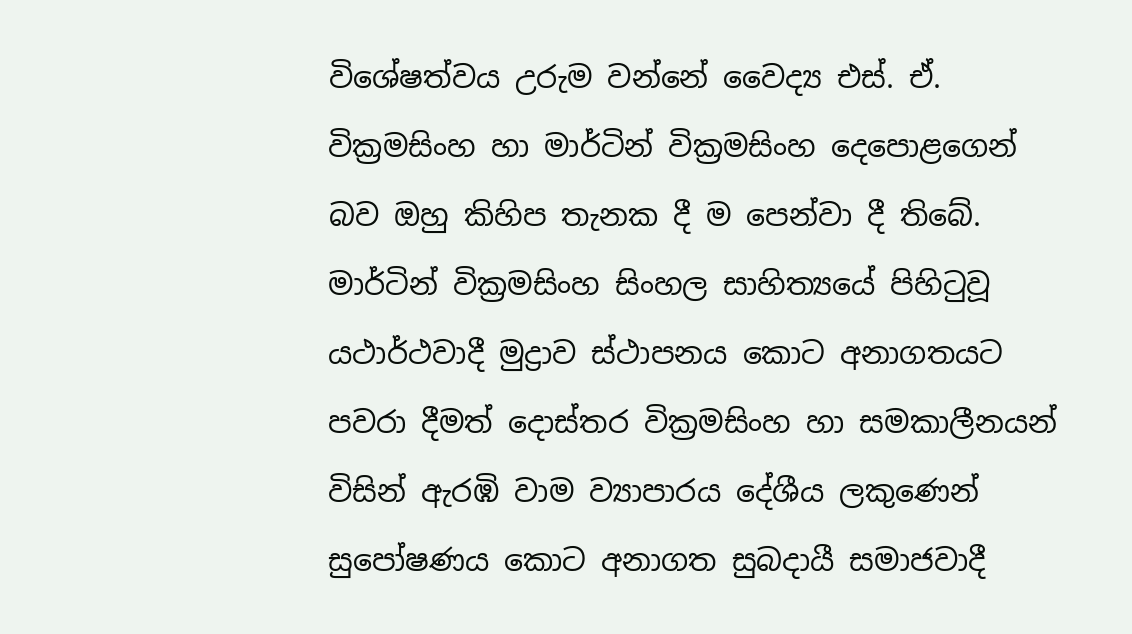විශේෂත්වය උරුම වන්නේ වෛද්‍ය එස්. ඒ. වික්‍රමසිංහ හා මාර්ටින් වික්‍රමසිංහ දෙපොළගෙන් බව ඔහු කිහිප තැනක දී ම පෙන්වා දී තිබේ. මාර්ටින් වික්‍රමසිංහ සිංහල සාහිත්‍යයේ පිහිටුවූ යථාර්ථවාදී මුද්‍රාව ස්ථාපනය කොට අනාගතයට පවරා දීමත් දොස්තර වික්‍රමසිංහ හා සමකාලීනයන් විසින් ඇරඹි වාම ව්‍යාපාරය දේශීය ලකුණෙන් සුපෝෂණය කොට අනාගත සුබදායී සමාජවාදී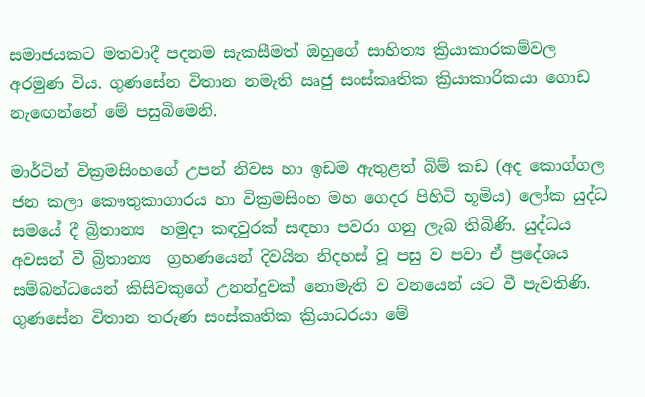සමාජයකට මතවාදී පදනම සැකසීමත් ඔහුගේ සාහිත්‍ය ක්‍රියාකාරකම්වල අරමුණ විය. ගුණසේන විතාන නමැති ඍජු සංස්කෘතික ක්‍රියාකාරිකයා ගොඩ නැඟෙන්නේ මේ පසුබිමෙනි.

මාර්ටින් වික්‍රමසිංහගේ උපන් නිවස හා ඉඩම ඇතුළත් බිම් කඩ (අද කොග්ගල ජන කලා කෞතුකාගාරය හා වික්‍රමසිංහ මහ ගෙදර පිහිටි භූමිය) ලෝක යුද්ධ සමයේ දී බ්‍රිතාන්‍ය  හමුදා කඳවුරක් සඳහා පවරා ගනු ලැබ තිබිණි. යුද්ධය අවසන් වී බ්‍රිතාන්‍ය  ග්‍රහණයෙන් දිවයින නිදහස් වූ පසු ව පවා ඒ ප්‍රදේශය සම්බන්ධයෙන් කිසිවකුගේ උනන්දුවක් නොමැති ව වනයෙන් යට වී පැවතිණි. ගුණසේන විතාන තරුණ සංස්කෘතික ක්‍රියාධරයා මේ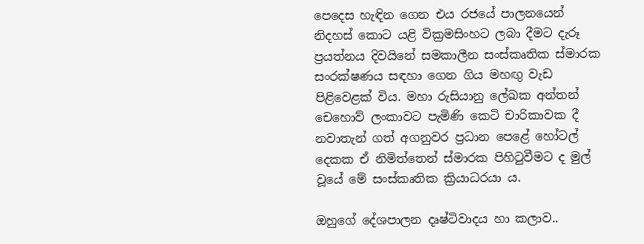පෙදෙස හැඳින ගෙන එය රජයේ පාලනයෙන් නිදහස් කොට යළි වික්‍රමසිංහට ලබා දීමට දැරූ ප්‍රයත්නය දිවයිනේ සමකාලීන සංස්කෘතික ස්මාරක සංරක්ෂණය සඳහා ගෙන ගිය මහඟු වැඩ පිළිවෙළක් විය. මහා රුසියානු ලේඛක අන්තන් චෙහොව් ලංකාවට පැමිණි කෙටි චාරිකාවක දී නවාතැන් ගත් අගනුවර ප්‍රධාන පෙළේ හෝටල් දෙකක ඒ නිමිත්තෙන් ස්මාරක පිහිටුවීමට ද මුල් වූයේ මේ සංස්කෘතික ක්‍රියාධරයා ය.

ඔහුගේ දේශපාලන දෘෂ්ටිවාදය හා කලාව..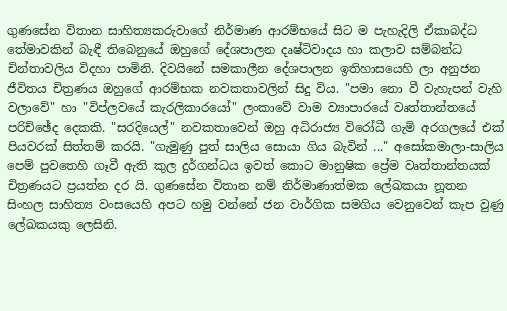ගුණසේන විතාන සාහිත්‍යකරුවාගේ නිර්මාණ ආරම්භයේ සිට ම පැහැදිලි ඒකාබද්ධ තේමාවකින් බැඳී තිබෙනුයේ ඔහුගේ දේශපාලන දෘෂ්ටිවාදය හා කලාව සම්බන්ධ චින්තාවලිය විදහා පාමිනි. දිවයිනේ සමකාලීන දේශපාලන ඉතිහාසයෙහි ලා අනුජන ජීවිතය චිත්‍රණය ඔහුගේ ආරම්භක නවකතාවලින් සිදු විය. "පමා නො වී වැහැපන් වැහි වලාවේ" හා "විප්ලවයේ කැරලිකාරයෝ" ලංකාවේ වාම ව්‍යාපාරයේ වෘත්තාන්තයේ පරිච්ඡේද දෙකකි. "සරදියෙල්" නවකතාවෙන් ඔහු අධිරාජ්‍ය විරෝධී ගැමි අරගලයේ එක් පියවරක් සිත්තම් කරයි. "ගැමුණු පුත් සාලිය සොයා ගිය බැවින් ..." අසෝකමාලා-සාලිය පෙම් පුවතෙහි ගෑවී ඇති කුල දුර්ගන්ධය ඉවත් කොට මානුෂික ප්‍රේම වෘත්තාන්තයක් චිත්‍රණයට ප්‍රයත්න දර යි. ගුණසේන විතාන නම් නිර්මාණාත්මක ලේඛකයා නූතන සිංහල සාහිත්‍ය වංසයෙහි අපට හමු වන්නේ ජන වාර්ගික සමගිය වෙනුවෙන් කැප වුණු ලේඛකයකු ලෙසිනි.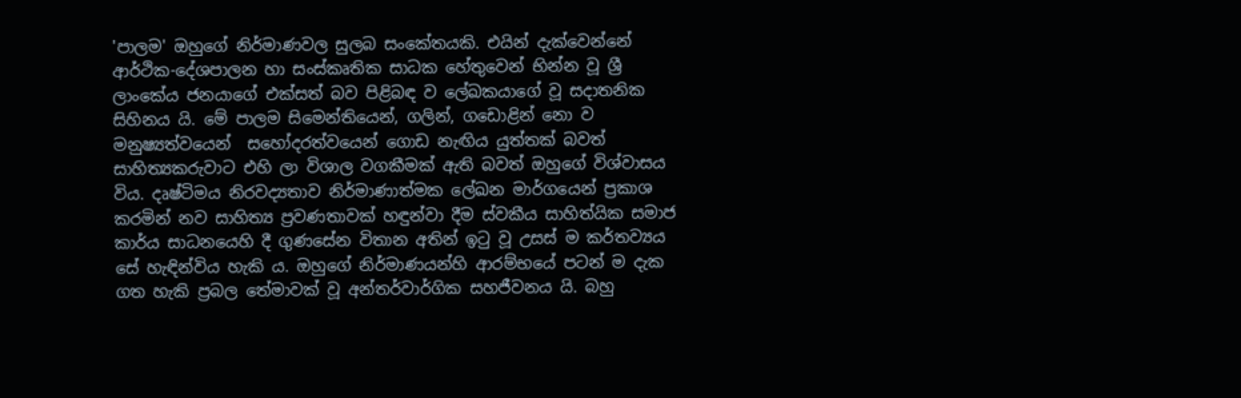'පාලම' ඔහුගේ නිර්මාණවල සුලබ සංකේතයකි. එයින් දැක්වෙන්නේ ආර්ථික-දේශපාලන හා සංස්කෘතික සාධක හේතුවෙන් භින්න වූ ශ්‍රී ලාංකේය ජනයාගේ එක්සත් බව පිළිබඳ ව ලේඛකයාගේ වූ සදාතනික සිහිනය යි. මේ පාලම සිමෙන්තියෙන්, ගලින්, ගඩොළින් නො ව මනුෂ්‍යත්වයෙන්  සහෝදරත්වයෙන් ගොඩ නැඟිය යුත්තක් බවත් සාහිත්‍යකරුවාට එහි ලා විශාල වගකීමක් ඇති බවත් ඔහුගේ විශ්වාසය විය. දෘෂ්ටිමය නිරවද්‍යතාව නිර්මාණාත්මක ලේඛන මාර්ගයෙන් ප්‍රකාශ කරමින් නව සාහිත්‍ය ප්‍රවණතාවක් හඳුන්වා දීම ස්වකීය සාහිත්යික සමාජ කාර්ය සාධනයෙහි දී ගුණසේන විතාන අතින් ඉටු වූ උසස් ම කර්තව්‍යය සේ හැඳින්විය හැකි ය. ඔහුගේ නිර්මාණයන්හි ආරම්භයේ පටන් ම දැක ගත හැකි ප්‍රබල තේමාවක් වූ අන්තර්වාර්ගික සහජීවනය යි. බහු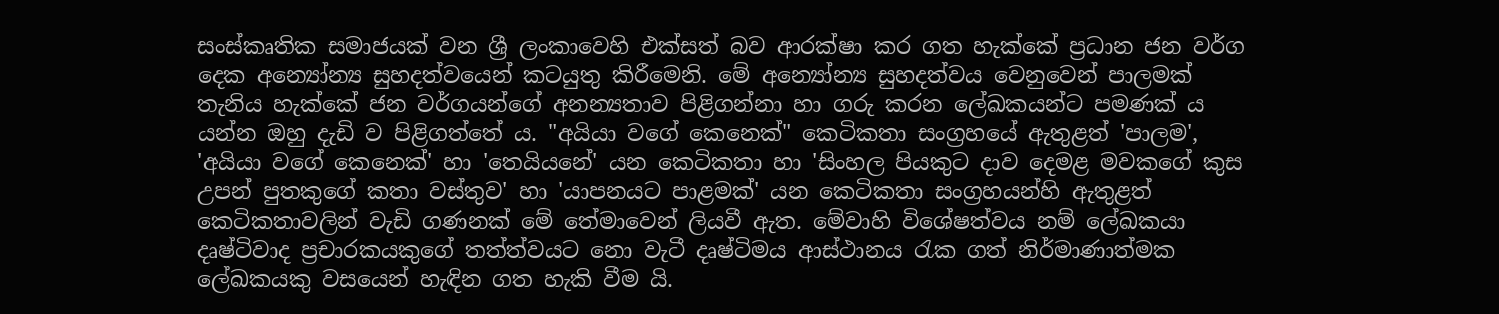සංස්කෘතික සමාජයක් වන ශ්‍රී ලංකාවෙහි එක්සත් බව ආරක්ෂා කර ගත හැක්කේ ප්‍රධාන ජන වර්ග දෙක අන්‍යෝන්‍ය සුහදත්වයෙන් කටයුතු කිරීමෙනි. මේ අන්‍යෝන්‍ය සුහදත්වය වෙනුවෙන් පාලමක් තැනිය හැක්කේ ජන වර්ගයන්ගේ අනන්‍යතාව පිළිගන්නා හා ගරු කරන ලේඛකයන්ට පමණක් ය යන්න ඔහු දැඩි ව පිළිගත්තේ ය. "අයියා වගේ කෙනෙක්" කෙටිකතා සංග්‍රහයේ ඇතුළත් 'පාලම', 'අයියා වගේ කෙනෙක්' හා 'තෙයියනේ' යන කෙටිකතා හා 'සිංහල පියකුට දාව දෙමළ මවකගේ කුස උපන් පුතකුගේ කතා වස්තුව' හා 'යාපනයට පාළමක්' යන කෙටිකතා සංග්‍රහයන්හි ඇතුළත් කෙටිකතාවලින් වැඩි ගණනක් මේ තේමාවෙන් ලියවී ඇත. මේවාහි විශේෂත්වය නම් ලේඛකයා දෘෂ්ටිවාද ප්‍රචාරකයකුගේ තත්ත්වයට නො වැටී දෘෂ්ටිමය ආස්ථානය රැක ගත් නිර්මාණාත්මක ලේඛකයකු වසයෙන් හැඳින ගත හැකි වීම යි.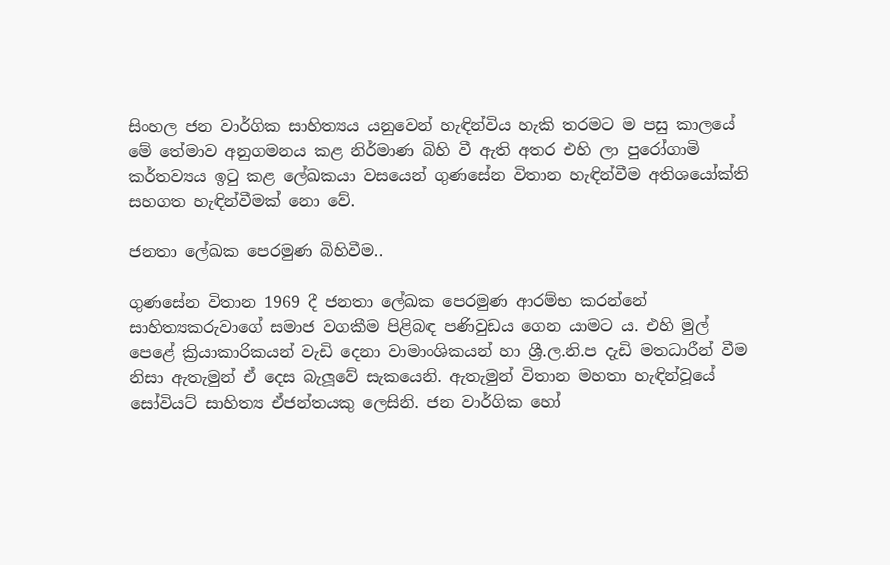සිංහල ජන වාර්ගික සාහිත්‍යය යනුවෙන් හැඳින්විය හැකි තරමට ම පසු කාලයේ මේ තේමාව අනුගමනය කළ නිර්මාණ බිහි වී ඇති අතර එහි ලා පුරෝගාමි කර්තව්‍යය ඉටු කළ ලේඛකයා වසයෙන් ගුණසේන විතාන හැඳින්වීම අතිශයෝක්ති සහගත හැඳින්වීමක් නො වේ.

ජනතා ලේඛක පෙරමුණ බිහිවීම..

ගුණසේන විතාන 1969 දී ජනතා ලේඛක පෙරමුණ ආරම්භ කරන්නේ සාහිත්‍යකරුවාගේ සමාජ වගකීම පිළිබඳ පණිවුඩය ගෙන යාමට ය. එහි මුල් පෙළේ ක්‍රියාකාරිකයන් වැඩි දෙනා වාමාංශිකයන් හා ශ්‍රී.ල.නි.ප දැඩි මතධාරීන් වීම නිසා ඇතැමුන් ඒ දෙස බැලූවේ සැකයෙනි. ඇතැමුන් විතාන මහතා හැඳින්වූයේ සෝවියට් සාහිත්‍ය ඒජන්තයකු ලෙසිනි. ජන වාර්ගික හෝ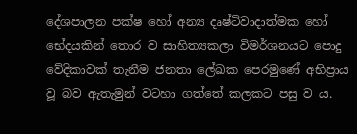දේශපාලන පක්ෂ හෝ අන්‍ය දෘෂ්ටිවාදාත්මක හෝ භේදයකින් තොර ව සාහිත්‍යකලා විමර්ශනයට පොදු වේදිකාවක් තැනීම ජනතා ලේඛක පෙරමුණේ අභිප්‍රාය වූ බව ඇතැමුන් වටහා ගත්තේ කලකට පසු ව ය.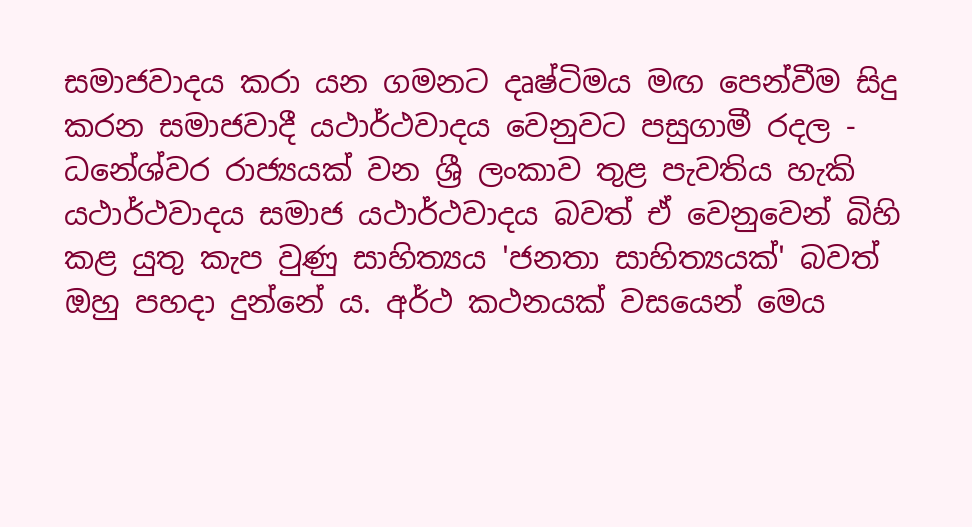සමාජවාදය කරා යන ගමනට දෘෂ්ටිමය මඟ පෙන්වීම සිදු කරන සමාජවාදී යථාර්ථවාදය වෙනුවට පසුගාමී රදල - ධනේශ්වර රාජ්‍යයක් වන ශ්‍රී ලංකාව තුළ පැවතිය හැකි යථාර්ථවාදය සමාජ යථාර්ථවාදය බවත් ඒ වෙනුවෙන් බිහි කළ යුතු කැප වුණු සාහිත්‍යය 'ජනතා සාහිත්‍යයක්' බවත් ඔහු පහදා දුන්නේ ය. අර්ථ කථනයක් වසයෙන් මෙය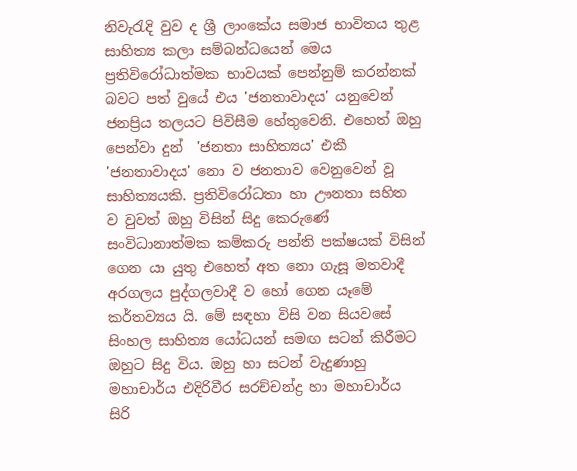නිවැරැදි වුව ද ශ්‍රී ලාංකේය සමාජ භාවිතය තුළ සාහිත්‍ය කලා සම්බන්ධයෙන් මෙය ප්‍රතිවිරෝධාත්මක භාවයක් පෙන්නුම් කරන්නක් බවට පත් වුයේ එය 'ජනතාවාදය' යනුවෙන් ජනප්‍රිය තලයට පිවිසීම හේතුවෙනි. එහෙත් ඔහු පෙන්වා දුන්  'ජනතා සාහිත්‍යය' එකී 'ජනතාවාදය' නො ව ජනතාව වෙනුවෙන් වූ සාහිත්‍යයකි. ප්‍රතිවිරෝධතා හා ඌනතා සහිත ව වුවත් ඔහු විසින් සිදු කෙරුණේ සංවිධානාත්මක කම්කරු පන්ති පක්ෂයක් විසින් ගෙන යා යුතු එහෙත් අත නො ගැසූ මතවාදී අරගලය පුද්ගලවාදී ව හෝ ගෙන යෑමේ කර්තව්‍යය යි. මේ සඳහා විසි වන සියවසේ සිංහල සාහිත්‍ය යෝධයන් සමඟ සටන් කිරීමට ඔහුට සිදු විය. ඔහු හා සටන් වැදුණාහු මහාචාර්ය එදිරිවීර සරච්චන්ද්‍ර හා මහාචාර්ය සිරි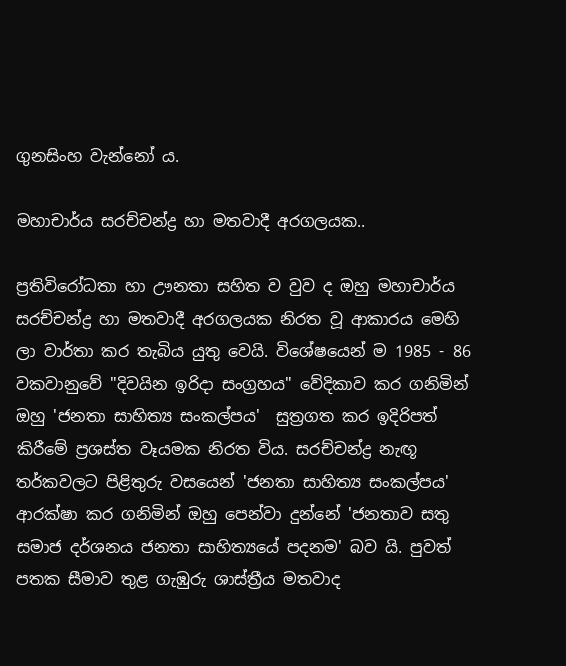ගුනසිංහ වැන්නෝ ය.

මහාචාර්ය සරච්චන්ද්‍ර හා මතවාදී අරගලයක..

ප්‍රතිවිරෝධතා හා ඌනතා සහිත ව වුව ද ඔහු මහාචාර්ය සරච්චන්ද්‍ර හා මතවාදී අරගලයක නිරත වූ ආකාරය මෙහි ලා වාර්තා කර තැබිය යුතු වෙයි. විශේෂයෙන් ම 1985 - 86 වකවානුවේ "දිවයින ඉරිදා සංග්‍රහය" වේදිකාව කර ගනිමින් ඔහු 'ජනතා සාහිත්‍ය සංකල්පය'  සුත්‍රගත කර ඉදිරිපත් කිරීමේ ප්‍රශස්ත වෑයමක නිරත විය. සරච්චන්ද්‍ර නැඟූ තර්කවලට පිළිතුරු වසයෙන් 'ජනතා සාහිත්‍ය සංකල්පය' ආරක්ෂා කර ගනිමින් ඔහු පෙන්වා දුන්නේ 'ජනතාව සතු සමාජ දර්ශනය ජනතා සාහිත්‍යයේ පදනම' බව යි. පුවත් පතක සීමාව තුළ ගැඹුරු ශාස්ත්‍රීය මතවාද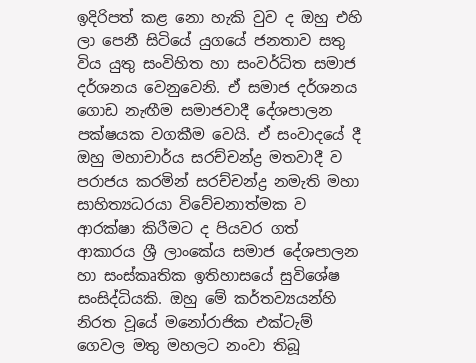ඉදිරිපත් කළ නො හැකි වුව ද ඔහු එහි ලා පෙනී සිටියේ යුගයේ ජනතාව සතු විය යුතු සංවිහිත හා සංවර්ධිත සමාජ දර්ශනය වෙනුවෙනි. ඒ සමාජ දර්ශනය ගොඩ නැඟීම සමාජවාදී දේශපාලන පක්ෂයක වගකීම වෙයි. ඒ සංවාදයේ දී ඔහු මහාචාර්ය සරච්චන්ද්‍ර මතවාදී ව පරාජය කරමින් සරච්චන්ද්‍ර නමැති මහා සාහිත්‍යධරයා විවේචනාත්මක ව ආරක්ෂා කිරීමට ද පියවර ගත් ආකාරය ශ්‍රී ලාංකේය සමාජ දේශපාලන හා සංස්කෘතික ඉතිහාසයේ සුවිශේෂ සංසිද්ධියකි. ඔහු මේ කර්තව්‍යයන්හි නිරත වූයේ මනෝරාජික එක්ටැම් ගෙවල මතු මහලට නංවා තිබූ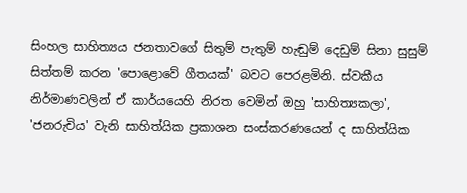සිංහල සාහිත්‍යය ජනතාවගේ සිතුම් පැතුම් හැඬුම් දෙඩුම් සිනා සුසුම් සිත්තම් කරන 'පොළොවේ ගීතයක්' බවට පෙරළමිනි. ස්වකීය නිර්මාණවලින් ඒ කාර්යයෙහි නිරත වෙමින් ඔහු 'සාහිත්‍යකලා', 'ජනරුචිය' වැනි සාහිත්යික ප්‍රකාශන සංස්කරණයෙන් ද සාහිත්යික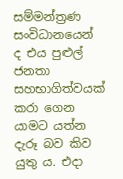සම්මන්ත්‍රණ සංවිධානයෙන් ද එය පුළුල් ජනතා සහභාගිත්වයක් කරා ගෙන යාමට යත්න දැරූ බව කිව යුතු ය. එදා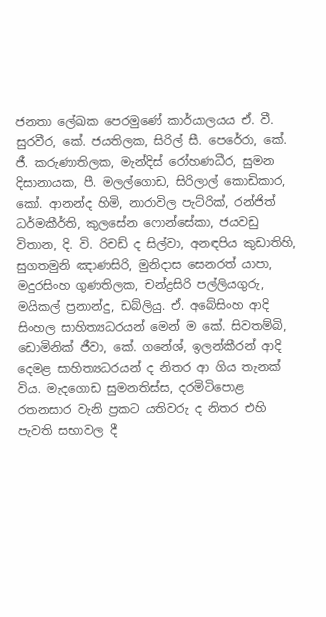ජනතා ලේඛක පෙරමුණේ කාර්යාලයය ඒ. වී. සුරවීර, කේ. ජයතිලක, සිරිල් සී. පෙරේරා, කේ. ජී. කරුණාතිලක, මැන්දිස් රෝහණධීර, සුමන දිසානායක, පී. මලල්ගොඩ, සිරිලාල් කොඩිකාර, කෝ. ආනන්ද හිමි, නාරාවිල පැට්රික්, රන්ජිත් ධර්මකීර්ති, කුලසේන ෆොන්සේකා, ජයවඩු විතාන, දි. වි. රිචඩ් ද සිල්වා, අනඳපිය කුඩාතිහි, සුගතමුනි ඤාණසිරි, මුනිදාස සෙනරත් යාපා, මදුරසිංහ ගුණතිලක, චන්ද්‍රසිරි පල්ලියගුරු, මයිකල් ප්‍රනාන්දු, ඩබ්ලියු. ඒ. අබේසිංහ ආදි සිංහල සාහිත්‍යධරයන් මෙන් ම කේ. සිවතම්බි, ඩොමිනික් ජීවා, කේ. ගනේශ්, ඉලන්කීරන් ආදි දෙමළ සාහිත්‍යධරයන් ද නිතර ආ ගිය තැනක් විය. මැදගොඩ සුමනතිස්ස, දරමිටිපොළ රතනසාර වැනි ප්‍රකට යතිවරු ද නිතර එහි පැවති සභාවල දී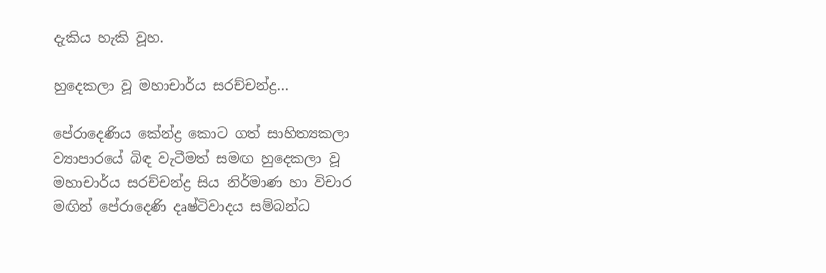දැකිය හැකි වූහ.

හුදෙකලා වූ මහාචාර්ය සරච්චන්ද්‍ර...

පේරාදෙණිය කේන්ද්‍ර කොට ගත් සාහිත්‍යකලා ව්‍යාපාරයේ බිඳ වැටීමත් සමඟ හුදෙකලා වූ මහාචාර්ය සරච්චන්ද්‍ර සිය නිර්මාණ හා විචාර මඟින් පේරාදෙණි දෘෂ්ටිවාදය සම්බන්ධ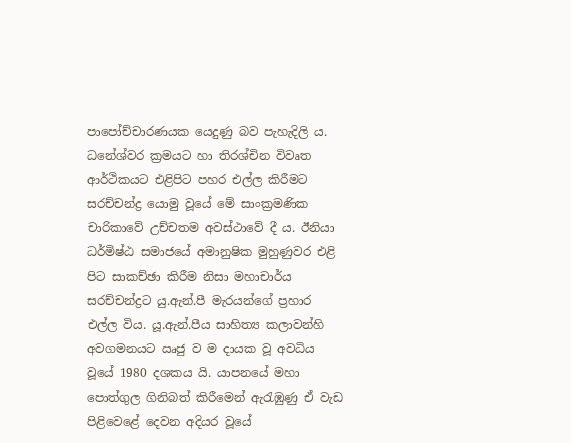පාපෝච්චාරණයක යෙදුණු බව පැහැදිලි ය. ධනේශ්වර ක්‍රමයට හා තිරශ්චින විවෘත ආර්ථිකයට එළිපිට පහර එල්ල කිරීමට සරච්චන්ද්‍ර යොමු වූයේ මේ සාංක්‍රමණික චාරිකාවේ උච්චතම අවස්ථාවේ දී ය. ඊනියා ධර්මිෂ්ඨ සමාජයේ අමානුෂික මුහුණුවර එළි පිට සාකච්ඡා කිරීම නිසා මහාචාර්ය සරච්චන්ද්‍රට යු.ඇන්.පී මැරයන්ගේ ප්‍රහාර එල්ල විය. යූ.ඇන්.පීය සාහිත්‍ය කලාවන්හි අවගමනයට ඍජු ව ම දායක වූ අවධිය වූයේ 1980 දශකය යි. යාපනයේ මහා පොත්ගුල ගිනිබත් කිරීමෙන් ඇරැඹුණු ඒ වැඩ පිළිවෙළේ දෙවන අදියර වූයේ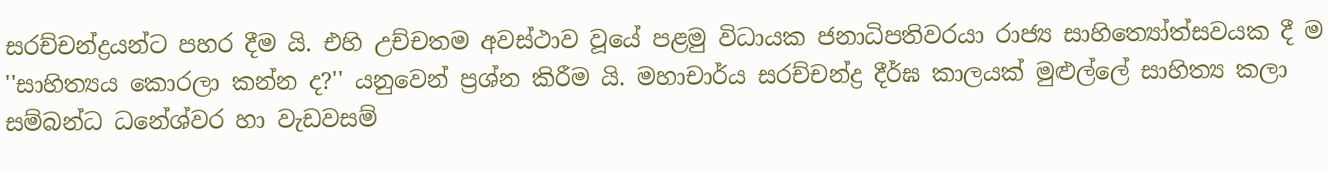සරච්චන්ද්‍රයන්ට පහර දීම යි. එහි උච්චතම අවස්ථාව වූයේ පළමු විධායක ජනාධිපතිවරයා රාජ්‍ය සාහිත්‍යෝත්සවයක දී ම ''සාහිත්‍යය කොරලා කන්න ද?'' යනුවෙන් ප්‍රශ්න කිරීම යි. මහාචාර්ය සරච්චන්ද්‍ර දීර්ඝ කාලයක් මුළුල්ලේ සාහිත්‍ය කලා සම්බන්ධ ධනේශ්වර හා වැඩවසම්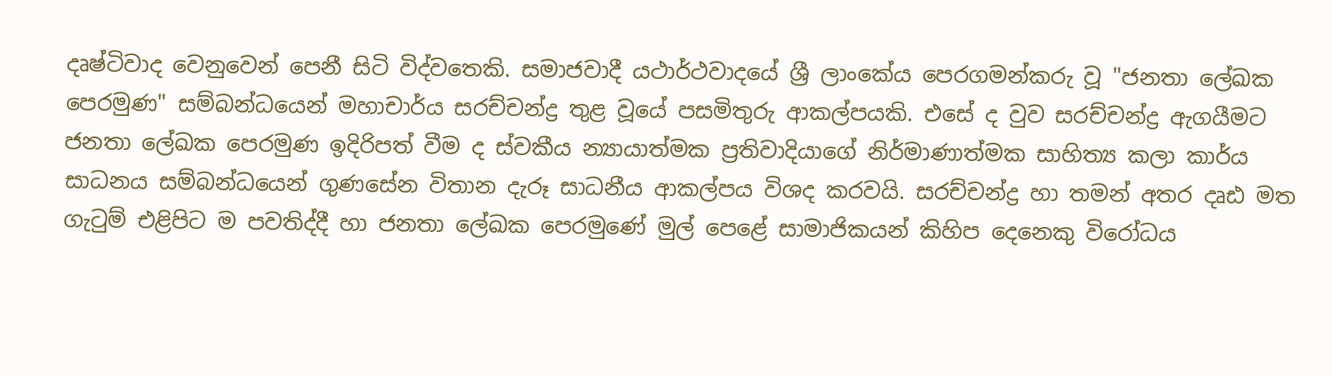දෘෂ්ටිවාද වෙනුවෙන් පෙනී සිටි විද්වතෙකි. සමාජවාදී යථාර්ථවාදයේ ශ්‍රී ලාංකේය පෙරගමන්කරු වූ "ජනතා ලේඛක පෙරමුණ" සම්බන්ධයෙන් මහාචාර්ය සරච්චන්ද්‍ර තුළ වූයේ පසමිතුරු ආකල්පයකි. එසේ ද වුව සරච්චන්ද්‍ර ඇගයීමට ජනතා ලේඛක පෙරමුණ ඉදිරිපත් වීම ද ස්වකීය න්‍යායාත්මක ප්‍රතිවාදියාගේ නිර්මාණාත්මක සාහිත්‍ය කලා කාර්ය සාධනය සම්බන්ධයෙන් ගුණසේන විතාන දැරූ සාධනීය ආකල්පය විශද කරවයි. සරච්චන්ද්‍ර හා තමන් අතර දෘඪ මත ගැටුම් එළිපිට ම පවතිද්දී හා ජනතා ලේඛක පෙරමුණේ මුල් පෙළේ සාමාජිකයන් කිහිප දෙනෙකු විරෝධය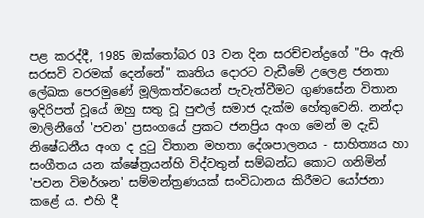පළ කරද්දී, 1985 ඔක්තෝබර 03 වන දින සරච්චන්ද්‍රගේ "පිං ඇති සරසවි වරමක් දෙන්නේ" කෘතිය දොරට වැඩීමේ උලෙළ ජනතා ලේඛක පෙරමුණේ මූලිකත්වයෙන් පැවැත්වීමට ගුණසේන විතාන ඉදිරිපත් වූයේ ඔහු සතු වූ පුළුල් සමාජ දැක්ම හේතුවෙනි. නන්දා මාලිනීගේ 'පවන' ප්‍රසංගයේ ප්‍රකට ජනප්‍රිය අංග මෙන් ම දැඩි නිෂේධනීය අංග ද දුටු විතාන මහතා දේශපාලනය - සාහිත්‍යය හා සංගීතය යන ක්ෂේත්‍රයන්හි විද්වතුන් සම්බන්ධ කොට ගනිමින් 'පවන විමර්ශන' සම්මන්ත්‍රණයක් සංවිධානය කිරීමට යෝජනා කළේ ය. එහි දී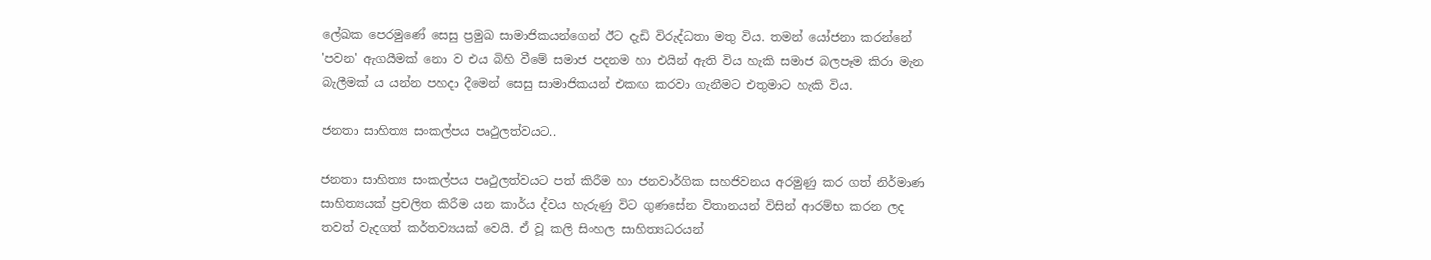ලේඛක පෙරමුණේ සෙසු ප්‍රමුඛ සාමාජිකයන්ගෙන් ඊට දැඩි විරුද්ධතා මතු විය. තමන් යෝජනා කරන්නේ 'පවන' ඇගයීමක් නො ව එය බිහි වීමේ සමාජ පදනම හා එයින් ඇති විය හැකි සමාජ බලපෑම කිරා මැන බැලීමක් ය යන්න පහදා දීමෙන් සෙසු සාමාජිකයන් එකඟ කරවා ගැනීමට එතුමාට හැකි විය.

ජනතා සාහිත්‍ය සංකල්පය පෘථුලත්වයට..

ජනතා සාහිත්‍ය සංකල්පය පෘථුලත්වයට පත් කිරීම හා ජනවාර්ගික සහජිවනය අරමුණු කර ගත් නිර්මාණ සාහිත්‍යයක් ප්‍රචලිත කිරීම යන කාර්ය ද්වය හැරුණු විට ගුණසේන විතානයන් විසින් ආරම්භ කරන ලද තවත් වැදගත් කර්තව්‍යයක් වෙයි. ඒ වූ කලි සිංහල සාහිත්‍යධරයන්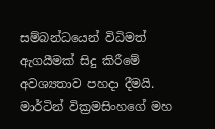සම්බන්ධයෙන් විධිමත් ඇගයීමක් සිදු කිරීමේ අවශ්‍යතාව පහදා දීමයි. මාර්ටින් වික්‍රමසිංහගේ මහ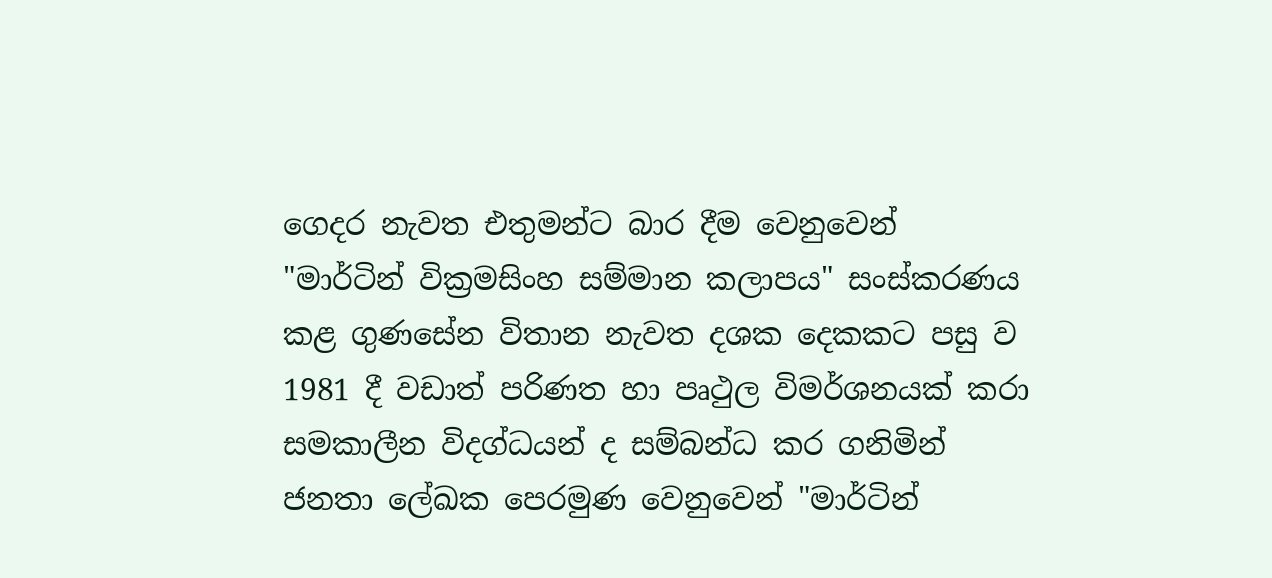ගෙදර නැවත එතුමන්ට බාර දීම වෙනුවෙන් "මාර්ටින් වික්‍රමසිංහ සම්මාන කලාපය" සංස්කරණය කළ ගුණසේන විතාන නැවත දශක දෙකකට පසු ව 1981 දී වඩාත් පරිණත හා පෘථුල විමර්ශනයක් කරා සමකාලීන විදග්ධයන් ද සම්බන්ධ කර ගනිමින් ජනතා ලේඛක පෙරමුණ වෙනුවෙන් "මාර්ටින්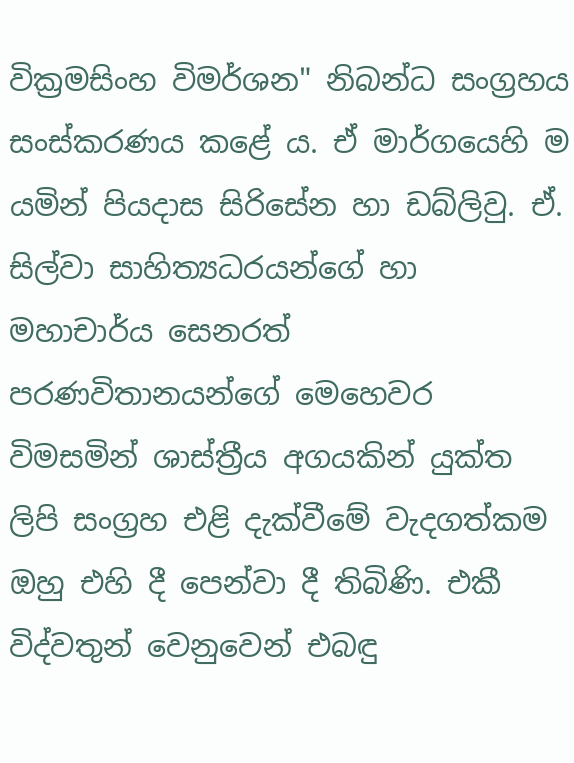වික්‍රමසිංහ විමර්ශන" නිබන්ධ සංග්‍රහය සංස්කරණය කළේ ය. ඒ මාර්ගයෙහි ම යමින් පියදාස සිරිසේන හා ඩබ්ලිවු. ඒ. සිල්වා සාහිත්‍යධරයන්ගේ හා මහාචාර්ය සෙනරත් පරණවිතානයන්ගේ මෙහෙවර විමසමින් ශාස්ත්‍රීය අගයකින් යුක්ත ලිපි සංග්‍රහ එළි දැක්වීමේ වැදගත්කම ඔහු එහි දී පෙන්වා දී තිබිණි. එකී විද්වතුන් වෙනුවෙන් එබඳු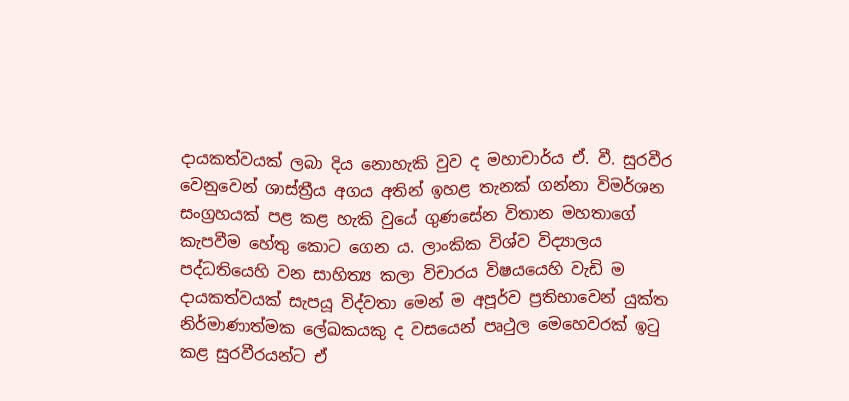දායකත්වයක් ලබා දිය නොහැකි වුව ද මහාචාර්ය ඒ. වී. සුරවීර වෙනුවෙන් ශාස්ත්‍රීය අගය අතින් ඉහළ තැනක් ගන්නා විමර්ශන සංග්‍රහයක් පළ කළ හැකි වුයේ ගුණසේන විතාන මහතාගේ කැපවීම හේතු කොට ගෙන ය. ලාංකික විශ්ව විද්‍යාලය පද්ධතියෙහි වන සාහිත්‍ය කලා විචාරය විෂයයෙහි වැඩි ම දායකත්වයක් සැපයූ විද්වතා මෙන් ම අපූර්ව ප්‍රතිභාවෙන් යුක්ත නිර්මාණාත්මක ලේඛකයකු ද වසයෙන් පෘථුල මෙහෙවරක් ඉටු කළ සුරවීරයන්ට ඒ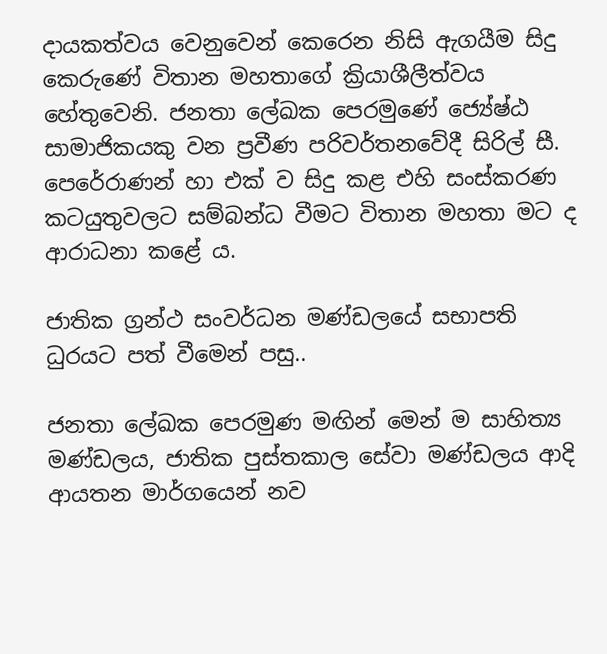දායකත්වය වෙනුවෙන් කෙරෙන නිසි ඇගයීම සිදු කෙරුණේ විතාන මහතාගේ ක්‍රියාශීලීත්වය හේතුවෙනි. ජනතා ලේඛක පෙරමුණේ ජ්‍යේෂ්ඨ සාමාජිකයකු වන ප්‍රවීණ පරිවර්තනවේදී සිරිල් සී. පෙරේරාණන් හා එක් ව සිදු කළ එහි සංස්කරණ කටයුතුවලට සම්බන්ධ වීමට විතාන මහතා මට ද ආරාධනා කළේ ය.

ජාතික ග්‍රන්ථ සංවර්ධන මණ්ඩලයේ සභාපති ධුරයට පත් වීමෙන් පසු..

ජනතා ලේඛක පෙරමුණ මඟින් මෙන් ම සාහිත්‍ය මණ්ඩලය, ජාතික පුස්තකාල සේවා මණ්ඩලය ආදි ආයතන මාර්ගයෙන් නව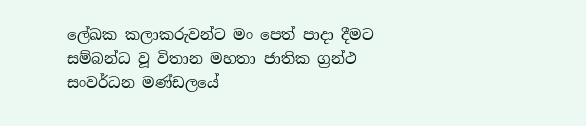ලේඛක කලාකරුවන්ට මං පෙත් පාදා දීමට සම්බන්ධ වූ විතාන මහතා ජාතික ග්‍රන්ථ සංවර්ධන මණ්ඩලයේ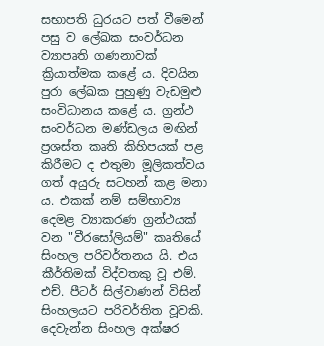සභාපති ධුරයට පත් වීමෙන් පසු ව ලේඛක සංවර්ධන ව්‍යාපෘති ගණනාවක් ක්‍රියාත්මක කළේ ය. දිවයින පුරා ලේඛක පුහුණු වැඩමුළු සංවිධානය කළේ ය. ග්‍රන්ථ සංවර්ධන මණ්ඩලය මඟින් ප්‍රශස්ත කෘති කිහිපයක් පළ කිරීමට ද එතුමා මූලිකත්වය ගත් අයුරු සටහන් කළ මනා ය. එකක් නම් සම්භාව්‍ය දෙමළ ව්‍යාකරණ ග්‍රන්ථයක් වන "වීරසෝලියම්" කෘතියේ සිංහල පරිවර්තනය යි. එය කීර්තිමක් විද්වතකු වූ එම්. එච්. පීටර් සිල්වාණන් විසින් සිංහලයට පරිවර්තිත වූවකි. දෙවැන්න සිංහල අක්ෂර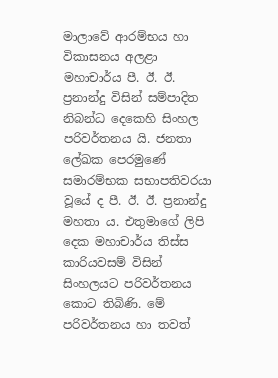මාලාවේ ආරම්භය හා විකාසනය අලළා මහාචාර්ය පී. ඊ. ඊ. ප්‍රනාන්දු විසින් සම්පාදිත නිබන්ධ දෙකෙහි සිංහල පරිවර්තනය යි. ජනතා ලේඛක පෙරමුණේ සමාරම්භක සභාපතිවරයා වූයේ ද පී. ඊ. ඊ. ප්‍රනාන්දු මහතා ය. එතුමාගේ ලිපි දෙක මහාචාර්ය තිස්ස කාරියවසම් විසින් සිංහලයට පරිවර්තනය කොට තිබිණි. මේ පරිවර්තනය හා තවත්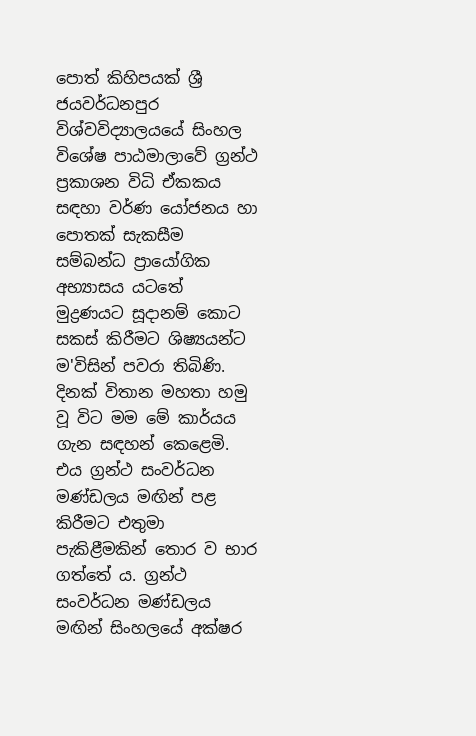පොත් කිහිපයක් ශ්‍රී ජයවර්ධනපුර විශ්වවිද්‍යාලයයේ සිංහල විශේෂ පාඨමාලාවේ ග්‍රන්ථ ප්‍රකාශන විධි ඒකකය සඳහා වර්ණ යෝජනය හා පොතක් සැකසීම සම්බන්ධ ප්‍රායෝගික අභ්‍යාසය යටතේ මුද්‍රණයට සූදානම් කොට සකස් කිරීමට ශිෂ්‍යයන්ට ම'විසින් පවරා තිබිණි. දිනක් විතාන මහතා හමු වූ විට මම මේ කාර්යය ගැන සඳහන් කෙළෙමි. එය ග්‍රන්ථ සංවර්ධන මණ්ඩලය මඟින් පළ කිරීමට එතුමා පැකිළීමකින් තොර ව භාර ගත්තේ ය. ග්‍රන්ථ සංවර්ධන මණ්ඩලය මඟින් සිංහලයේ අක්ෂර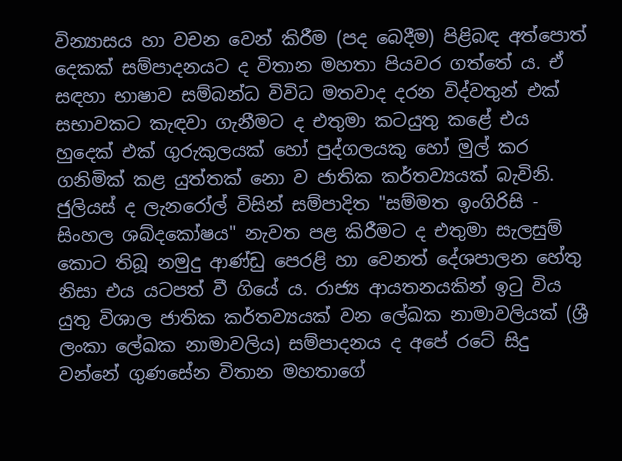වින්‍යාසය හා වචන වෙන් කිරීම (පද බෙදීම) පිළිබඳ අත්පොත් දෙකක් සම්පාදනයට ද විතාන මහතා පියවර ගත්තේ ය. ඒ සඳහා භාෂාව සම්බන්ධ විවිධ මතවාද දරන විද්වතුන් එක් සභාවකට කැඳවා ගැනීමට ද එතුමා කටයුතු කළේ එය හුදෙක් එක් ගුරුකුලයක් හෝ පුද්ගලයකු හෝ මුල් කර ගනිමික් කළ යුත්තක් නො ව ජාතික කර්තව්‍යයක් බැවිනි. ජුලියස් ද ලැනරෝල් විසින් සම්පාදිත "සම්මත ඉංගිරිසි - සිංහල ශබ්දකෝෂය" නැවත පළ කිරීමට ද එතුමා සැලසුම් කොට තිබූ නමුදු ආණ්ඩු පෙරළි හා වෙනත් දේශපාලන හේතු නිසා එය යටපත් වී ගියේ ය. රාජ්‍ය ආයතනයකින් ඉටු විය යුතු විශාල ජාතික කර්තව්‍යයක් වන ලේඛක නාමාවලියක් (ශ්‍රී ලංකා ලේඛක නාමාවලිය) සම්පාදනය ද අපේ රටේ සිදු වන්නේ ගුණසේන විතාන මහතාගේ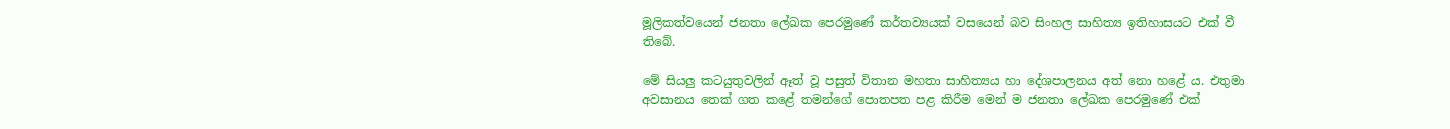මූලිකත්වයෙන් ජනතා ලේඛක පෙරමුණේ කර්තව්‍යයක් වසයෙන් බව සිංහල සාහිත්‍ය ඉතිහාසයට එක් වී තිබේ.

මේ සියලු කටයුතුවලින් ඈත් වූ පසුත් විතාන මහතා සාහිත්‍යය හා දේශපාලනය අත් නො හළේ ය. එතුමා අවසානය තෙක් ගත කළේ තමන්ගේ පොතපත පළ කිරීම මෙන් ම ජනතා ලේඛක පෙරමුණේ එක්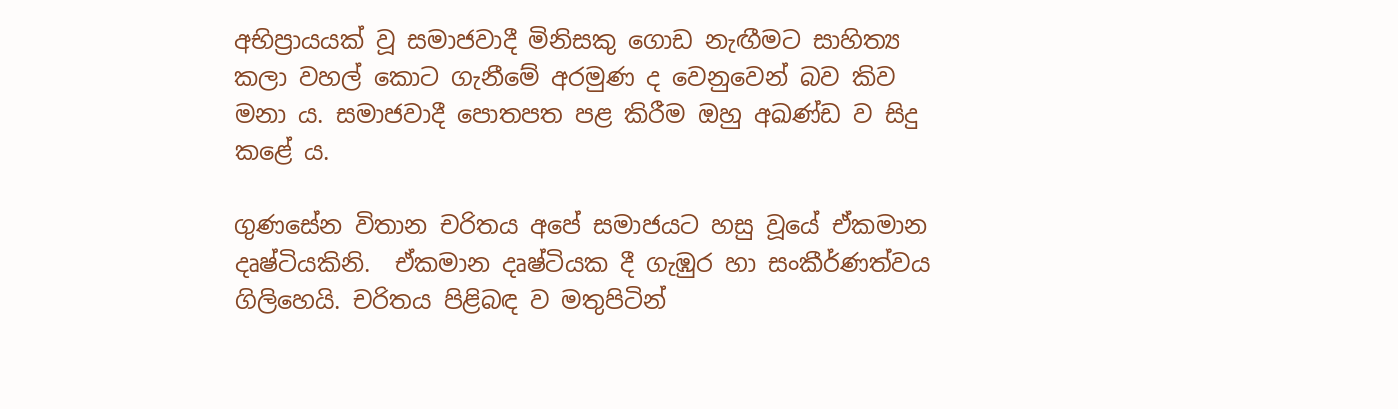අභිප්‍රායයක් වූ සමාජවාදී මිනිසකු ගොඩ නැඟීමට සාහිත්‍ය කලා වහල් කොට ගැනීමේ අරමුණ ද වෙනුවෙන් බව කිව මනා ය. සමාජවාදී පොතපත පළ කිරීම ඔහු අඛණ්ඩ ව සිදු කළේ ය.

ගුණසේන විතාන චරිතය අපේ සමාජයට හසු වූයේ ඒකමාන දෘෂ්ටියකිනි.  ඒකමාන දෘෂ්ටියක දී ගැඹුර හා සංකීර්ණත්වය ගිලිහෙයි. චරිතය පිළිබඳ ව මතුපිටින්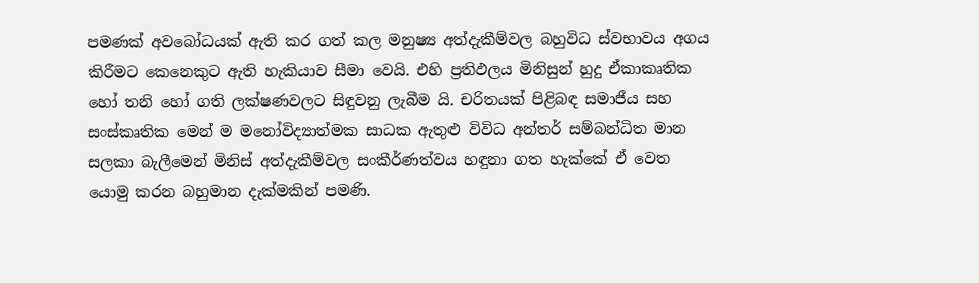පමණක් අවබෝධයක් ඇති කර ගත් කල මනුෂ්‍ය අත්දැකීම්වල බහුවිධ ස්වභාවය අගය කිරීමට කෙනෙකුට ඇති හැකියාව සීමා වෙයි. එහි ප්‍රතිඵලය මිනිසුන් හුදු ඒකාකෘතික හෝ තනි හෝ ගති ලක්ෂණවලට සිඳුවනු ලැබීම යි. චරිතයක් පිළිබඳ සමාජීය සහ සංස්කෘතික මෙන් ම මනෝවිද්‍යාත්මක සාධක ඇතුළු විවිධ අන්තර් සම්බන්ධිත මාන සලකා බැලීමෙන් මිනිස් අත්දැකීම්වල සංකීර්ණත්වය හඳුනා ගත හැක්කේ ඒ වෙත යොමු කරන බහුමාන දැක්මකින් පමණි.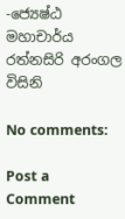-ජ්‍යෙෂ්ඨ මහාචාර්ය රත්නසිරි අරංගල විසිනි

No comments:

Post a Comment